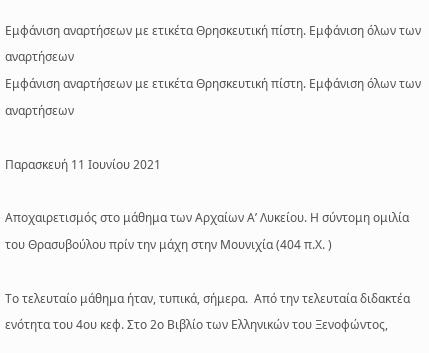Εμφάνιση αναρτήσεων με ετικέτα Θρησκευτική πίστη. Εμφάνιση όλων των αναρτήσεων
Εμφάνιση αναρτήσεων με ετικέτα Θρησκευτική πίστη. Εμφάνιση όλων των αναρτήσεων

Παρασκευή 11 Ιουνίου 2021

Αποχαιρετισμός στο μάθημα των Αρχαίων Α’ Λυκείου. Η σύντομη ομιλία του Θρασυβούλου πρίν την μάχη στην Μουνιχία (404 π.Χ. )

Το τελευταίο μάθημα ήταν, τυπικά, σήμερα.  Από την τελευταία διδακτέα ενότητα του 4ου κεφ. Στο 2ο Βιβλίο των Ελληνικών του Ξενοφώντος,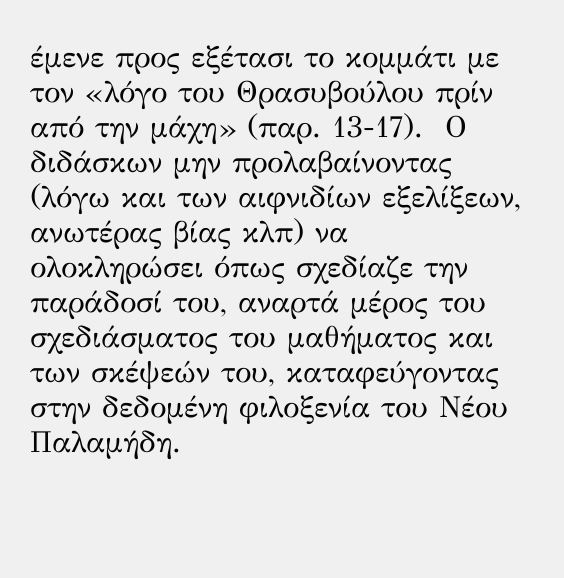έμενε προς εξέτασι το κομμάτι με τον «λόγο του Θρασυβούλου πρίν από την μάχη» (παρ. 13-17).  Ο διδάσκων μην προλαβαίνοντας (λόγω και των αιφνιδίων εξελίξεων, ανωτέρας βίας κλπ) να ολοκληρώσει όπως σχεδίαζε την παράδοσί του, αναρτά μέρος του σχεδιάσματος του μαθήματος και των σκέψεών του, καταφεύγοντας στην δεδομένη φιλοξενία του Νέου Παλαμήδη.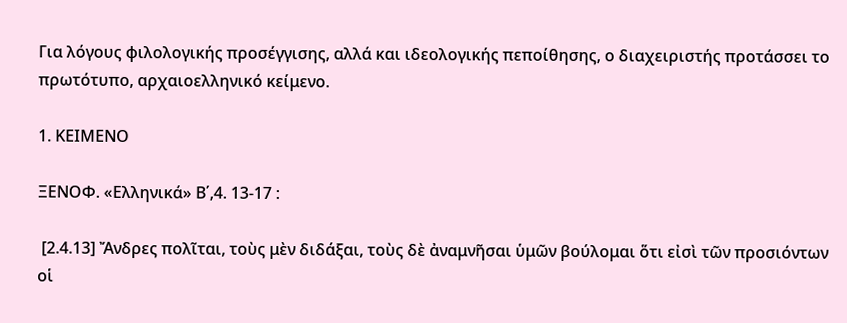Για λόγους φιλολογικής προσέγγισης, αλλά και ιδεολογικής πεποίθησης, ο διαχειριστής προτάσσει το πρωτότυπο, αρχαιοελληνικό κείμενο.

1. ΚΕΙΜΕΝΟ

ΞΕΝΟΦ. «Ελληνικά» Β΄,4. 13-17 :

 [2.4.13] Ἄνδρες πολῖται, τοὺς μὲν διδάξαι, τοὺς δὲ ἀναμνῆσαι ὑμῶν βούλομαι ὅτι εἰσὶ τῶν προσιόντων οἱ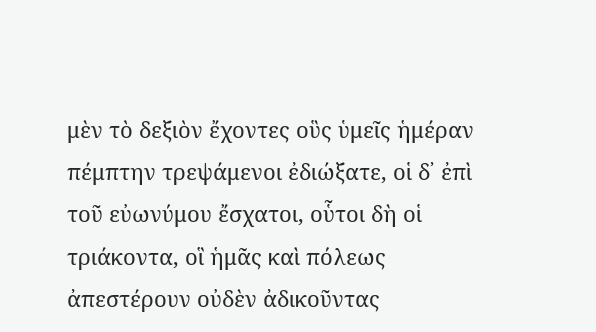μὲν τὸ δεξιὸν ἔχοντες οὓς ὑμεῖς ἡμέραν πέμπτην τρεψάμενοι ἐδιώξατε, οἱ δ᾽ ἐπὶ τοῦ εὐωνύμου ἔσχατοι, οὗτοι δὴ οἱ τριάκοντα, οἳ ἡμᾶς καὶ πόλεως ἀπεστέρουν οὐδὲν ἀδικοῦντας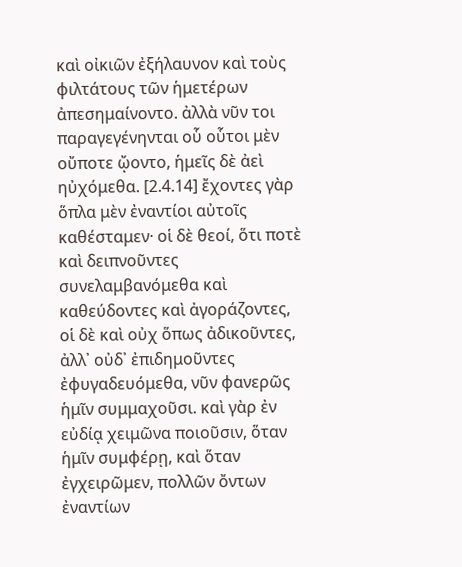καὶ οἰκιῶν ἐξήλαυνον καὶ τοὺς φιλτάτους τῶν ἡμετέρων ἀπεσημαίνοντο. ἀλλὰ νῦν τοι παραγεγένηνται οὗ οὗτοι μὲν οὔποτε ᾤοντο, ἡμεῖς δὲ ἀεὶ ηὐχόμεθα. [2.4.14] ἔχοντες γὰρ ὅπλα μὲν ἐναντίοι αὐτοῖς καθέσταμεν· οἱ δὲ θεοί, ὅτι ποτὲ καὶ δειπνοῦντες συνελαμβανόμεθα καὶ καθεύδοντες καὶ ἀγοράζοντες, οἱ δὲ καὶ οὐχ ὅπως ἀδικοῦντες, ἀλλ᾽ οὐδ᾽ ἐπιδημοῦντες ἐφυγαδευόμεθα, νῦν φανερῶς ἡμῖν συμμαχοῦσι. καὶ γὰρ ἐν εὐδίᾳ χειμῶνα ποιοῦσιν, ὅταν ἡμῖν συμφέρῃ, καὶ ὅταν ἐγχειρῶμεν, πολλῶν ὄντων ἐναντίων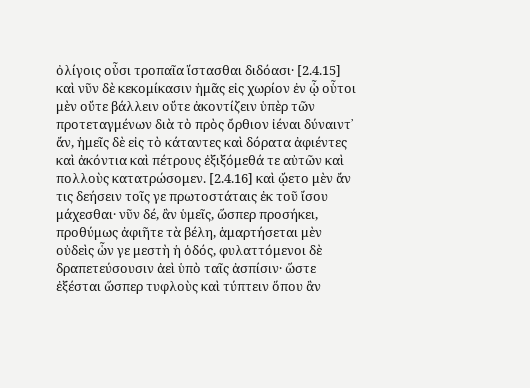ὀλίγοις οὖσι τροπαῖα ἵστασθαι διδόασι· [2.4.15] καὶ νῦν δὲ κεκομίκασιν ἡμᾶς εἰς χωρίον ἐν ᾧ οὗτοι μὲν οὔτε βάλλειν οὔτε ἀκοντίζειν ὑπὲρ τῶν προτεταγμένων διὰ τὸ πρὸς ὄρθιον ἰέναι δύναιντ᾽ ἄν, ἡμεῖς δὲ εἰς τὸ κάταντες καὶ δόρατα ἀφιέντες καὶ ἀκόντια καὶ πέτρους ἐξιξόμεθά τε αὐτῶν καὶ πολλοὺς κατατρώσομεν. [2.4.16] καὶ ᾤετο μὲν ἄν τις δεήσειν τοῖς γε πρωτοστάταις ἐκ τοῦ ἴσου μάχεσθαι· νῦν δέ, ἂν ὑμεῖς, ὥσπερ προσήκει, προθύμως ἀφιῆτε τὰ βέλη, ἁμαρτήσεται μὲν οὐδεὶς ὧν γε μεστὴ ἡ ὁδός, φυλαττόμενοι δὲ δραπετεύσουσιν ἀεὶ ὑπὸ ταῖς ἀσπίσιν· ὥστε ἐξέσται ὥσπερ τυφλοὺς καὶ τύπτειν ὅπου ἂν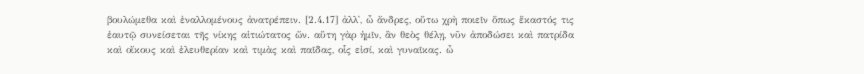βουλώμεθα καὶ ἐναλλομένους ἀνατρέπειν. [2.4.17] ἀλλ᾽, ὦ ἄνδρες, οὕτω χρὴ ποιεῖν ὅπως ἕκαστός τις ἑαυτῷ συνείσεται τῆς νίκης αἰτιώτατος ὤν. αὕτη γὰρ ἡμῖν, ἂν θεὸς θέλῃ, νῦν ἀποδώσει καὶ πατρίδα καὶ οἴκους καὶ ἐλευθερίαν καὶ τιμὰς καὶ παῖδας, οἷς εἰσί, καὶ γυναῖκας. ὦ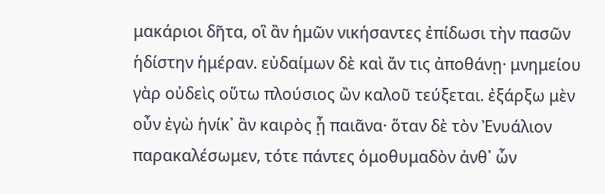μακάριοι δῆτα, οἳ ἂν ἡμῶν νικήσαντες ἐπίδωσι τὴν πασῶν ἡδίστην ἡμέραν. εὐδαίμων δὲ καὶ ἄν τις ἀποθάνῃ· μνημείου γὰρ οὐδεὶς οὕτω πλούσιος ὢν καλοῦ τεύξεται. ἐξάρξω μὲν οὖν ἐγὼ ἡνίκ᾽ ἂν καιρὸς ᾖ παιᾶνα· ὅταν δὲ τὸν Ἐνυάλιον παρακαλέσωμεν, τότε πάντες ὁμοθυμαδὸν ἀνθ᾽ ὧν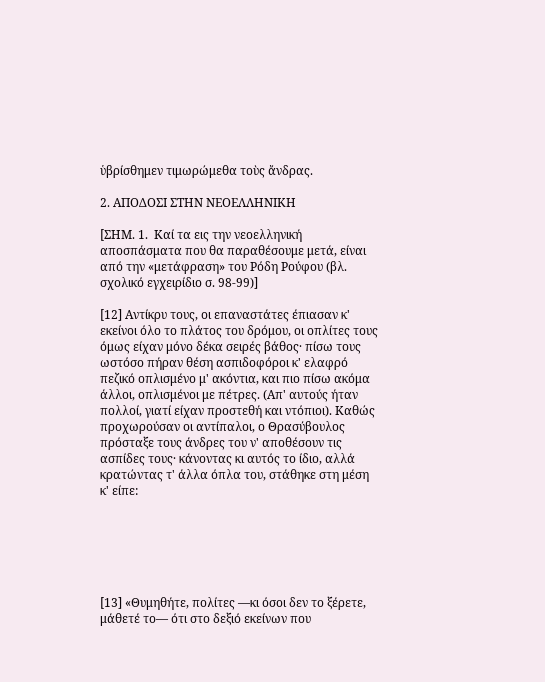ὑβρίσθημεν τιμωρώμεθα τοὺς ἄνδρας.

2. ΑΠΟΔΟΣΙ ΣΤΗΝ ΝΕΟΕΛΛΗΝΙΚΗ

[ΣΗΜ. 1.  Καί τα εις την νεοελληνική αποσπάσματα που θα παραθέσουμε μετά, είναι από την «μετάφραση» του Ρόδη Ρούφου (βλ. σχολικό εγχειρίδιο σ. 98-99)]

[12] Αντίκρυ τους, οι επαναστάτες έπιασαν κ' εκείνοι όλο το πλάτος του δρόμου, οι οπλίτες τους όμως είχαν μόνο δέκα σειρές βάθος· πίσω τους ωστόσο πήραν θέση ασπιδοφόροι κ' ελαφρό πεζικό οπλισμένο μ' ακόντια, και πιο πίσω ακόμα άλλοι, οπλισμένοι με πέτρες. (Απ' αυτούς ήταν πολλοί, γιατί είχαν προστεθή και ντόπιοι). Καθώς προχωρούσαν οι αντίπαλοι, ο Θρασύβουλος πρόσταξε τους άνδρες του ν' αποθέσουν τις ασπίδες τους· κάνοντας κι αυτός το ίδιο, αλλά κρατώντας τ' άλλα όπλα του, στάθηκε στη μέση κ' είπε:






[13] «Θυμηθήτε, πολίτες —κι όσοι δεν το ξέρετε, μάθετέ το— ότι στο δεξιό εκείνων που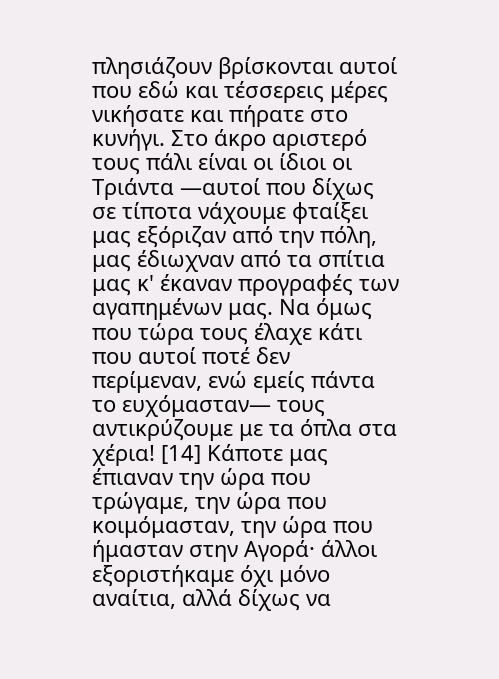πλησιάζουν βρίσκονται αυτοί που εδώ και τέσσερεις μέρες νικήσατε και πήρατε στο κυνήγι. Στο άκρο αριστερό τους πάλι είναι οι ίδιοι οι Τριάντα —αυτοί που δίχως σε τίποτα νάχουμε φταίξει μας εξόριζαν από την πόλη, μας έδιωχναν από τα σπίτια μας κ' έκαναν προγραφές των αγαπημένων μας. Να όμως που τώρα τους έλαχε κάτι που αυτοί ποτέ δεν περίμεναν, ενώ εμείς πάντα το ευχόμασταν— τους αντικρύζουμε με τα όπλα στα χέρια! [14] Κάποτε μας έπιαναν την ώρα που τρώγαμε, την ώρα που κοιμόμασταν, την ώρα που ήμασταν στην Αγορά· άλλοι εξοριστήκαμε όχι μόνο αναίτια, αλλά δίχως να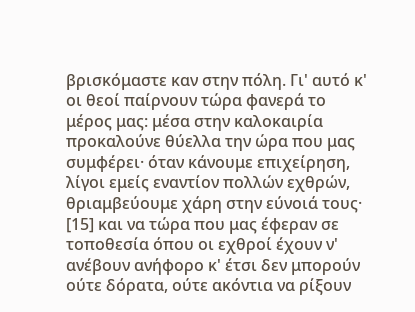βρισκόμαστε καν στην πόλη. Γι' αυτό κ' οι θεοί παίρνουν τώρα φανερά το μέρος μας: μέσα στην καλοκαιρία προκαλούνε θύελλα την ώρα που μας συμφέρει· όταν κάνουμε επιχείρηση, λίγοι εμείς εναντίον πολλών εχθρών, θριαμβεύουμε χάρη στην εύνοιά τους· [15] και να τώρα που μας έφεραν σε τοποθεσία όπου οι εχθροί έχουν ν' ανέβουν ανήφορο κ' έτσι δεν μπορούν ούτε δόρατα, ούτε ακόντια να ρίξουν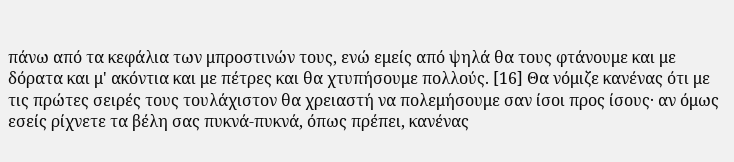πάνω από τα κεφάλια των μπροστινών τους, ενώ εμείς από ψηλά θα τους φτάνουμε και με δόρατα και μ' ακόντια και με πέτρες και θα χτυπήσουμε πολλούς. [16] Θα νόμιζε κανένας ότι με τις πρώτες σειρές τους τουλάχιστον θα χρειαστή να πολεμήσουμε σαν ίσοι προς ίσους· αν όμως εσείς ρίχνετε τα βέλη σας πυκνά-πυκνά, όπως πρέπει, κανένας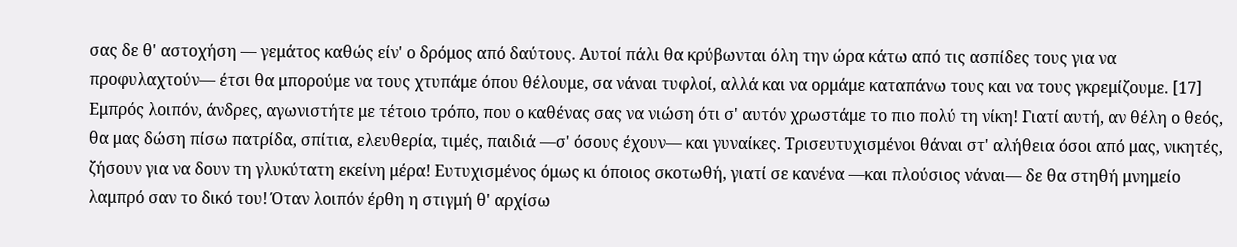σας δε θ' αστοχήση — γεμάτος καθώς είν' ο δρόμος από δαύτους. Αυτοί πάλι θα κρύβωνται όλη την ώρα κάτω από τις ασπίδες τους για να προφυλαχτούν— έτσι θα μπορούμε να τους χτυπάμε όπου θέλουμε, σα νάναι τυφλοί, αλλά και να ορμάμε καταπάνω τους και να τους γκρεμίζουμε. [17] Εμπρός λοιπόν, άνδρες, αγωνιστήτε με τέτοιο τρόπο, που ο καθένας σας να νιώση ότι σ' αυτόν χρωστάμε το πιο πολύ τη νίκη! Γιατί αυτή, αν θέλη ο θεός, θα μας δώση πίσω πατρίδα, σπίτια, ελευθερία, τιμές, παιδιά —σ' όσους έχουν— και γυναίκες. Τρισευτυχισμένοι θάναι στ' αλήθεια όσοι από μας, νικητές, ζήσουν για να δουν τη γλυκύτατη εκείνη μέρα! Ευτυχισμένος όμως κι όποιος σκοτωθή, γιατί σε κανένα —και πλούσιος νάναι— δε θα στηθή μνημείο λαμπρό σαν το δικό του! Όταν λοιπόν έρθη η στιγμή θ' αρχίσω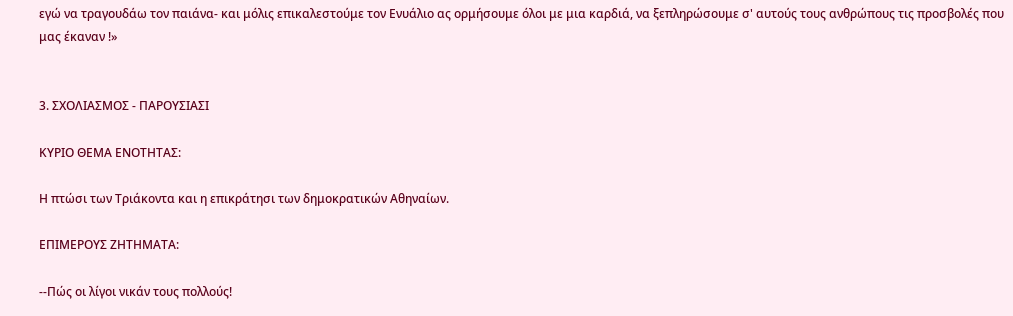εγώ να τραγουδάω τον παιάνα- και μόλις επικαλεστούμε τον Ενυάλιο ας ορμήσουμε όλοι με μια καρδιά, να ξεπληρώσουμε σ' αυτούς τους ανθρώπους τις προσβολές που μας έκαναν !»


3. ΣΧΟΛΙΑΣΜΟΣ - ΠΑΡΟΥΣΙΑΣΙ

ΚΥΡΙΟ ΘΕΜΑ ΕΝΟΤΗΤΑΣ:

Η πτώσι των Τριάκοντα και η επικράτησι των δημοκρατικών Αθηναίων.

ΕΠΙΜΕΡΟΥΣ ΖΗΤΗΜΑΤΑ:

--Πώς οι λίγοι νικάν τους πολλούς!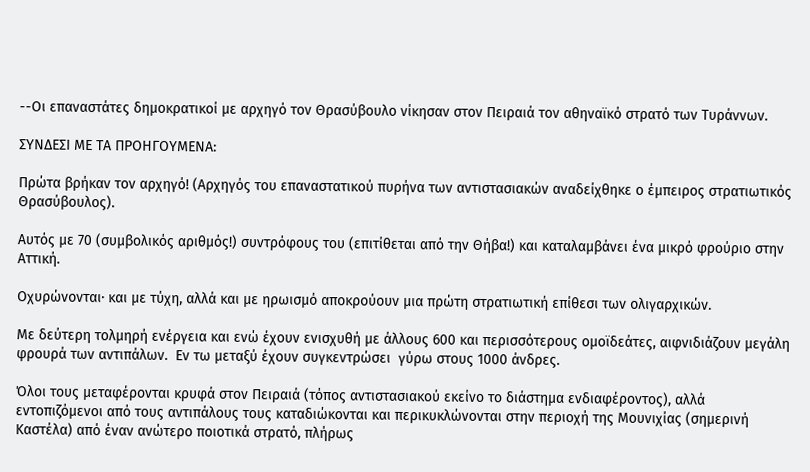--Οι επαναστάτες δημοκρατικοί με αρχηγό τον Θρασύβουλο νίκησαν στον Πειραιά τον αθηναϊκό στρατό των Τυράννων.

ΣΥΝΔΕΣΙ ΜΕ ΤΑ ΠΡΟΗΓΟΥΜΕΝΑ:

Πρώτα βρήκαν τον αρχηγό! (Αρχηγός του επαναστατικού πυρήνα των αντιστασιακών αναδείχθηκε ο έμπειρος στρατιωτικός Θρασύβουλος).

Αυτός με 70 (συμβολικός αριθμός!) συντρόφους του (επιτίθεται από την Θήβα!) και καταλαμβάνει ένα μικρό φρούριο στην Αττική.

Οχυρώνονται· και με τύχη, αλλά και με ηρωισμό αποκρούουν μια πρώτη στρατιωτική επίθεσι των ολιγαρχικών.

Με δεύτερη τολμηρή ενέργεια και ενώ έχουν ενισχυθή με άλλους 600 και περισσότερους ομοϊδεάτες, αιφνιδιάζουν μεγάλη φρουρά των αντιπάλων.  Εν τω μεταξύ έχουν συγκεντρώσει  γύρω στους 1000 άνδρες.

Όλοι τους μεταφέρονται κρυφά στον Πειραιά (τόπος αντιστασιακού εκείνο το διάστημα ενδιαφέροντος), αλλά εντοπιζόμενοι από τους αντιπάλους τους καταδιώκονται και περικυκλώνονται στην περιοχή της Μουνιχίας (σημερινή Καστέλα) από έναν ανώτερο ποιοτικά στρατό, πλήρως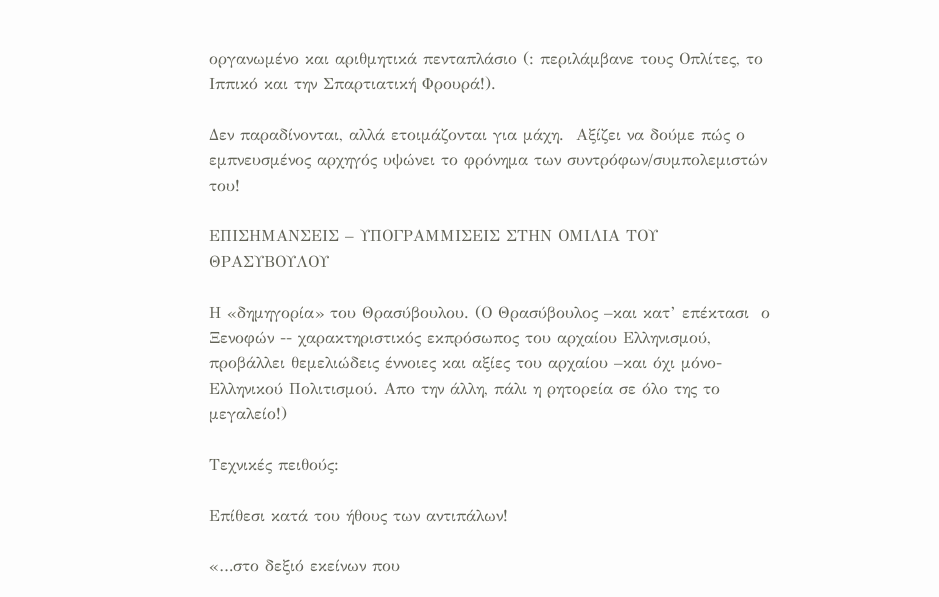οργανωμένο και αριθμητικά πενταπλάσιο (: περιλάμβανε τους Οπλίτες, το Ιππικό και την Σπαρτιατική Φρουρά!).

Δεν παραδίνονται, αλλά ετοιμάζονται για μάχη.  Αξίζει να δούμε πώς ο εμπνευσμένος αρχηγός υψώνει το φρόνημα των συντρόφων/συμπολεμιστών του!

ΕΠΙΣΗΜΑΝΣΕΙΣ – ΥΠΟΓΡΑΜΜΙΣΕΙΣ ΣΤΗΝ ΟΜΙΛΙΑ ΤΟΥ ΘΡΑΣΥΒΟΥΛΟΥ

Η «δημηγορία» του Θρασύβουλου. (Ο Θρασύβουλος –και κατ’ επέκτασι  ο Ξενοφών -- χαρακτηριστικός εκπρόσωπος του αρχαίου Ελληνισμού, προβάλλει θεμελιώδεις έννοιες και αξίες του αρχαίου –και όχι μόνο- Ελληνικού Πολιτισμού. Απο την άλλη, πάλι η ρητορεία σε όλο της το μεγαλείο!)

Τεχνικές πειθούς:

Επίθεσι κατά του ήθους των αντιπάλων!

«…στο δεξιό εκείνων που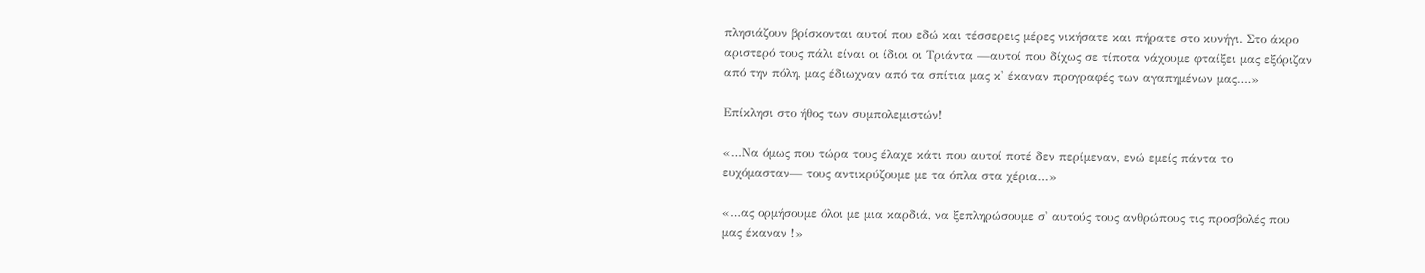πλησιάζουν βρίσκονται αυτοί που εδώ και τέσσερεις μέρες νικήσατε και πήρατε στο κυνήγι. Στο άκρο αριστερό τους πάλι είναι οι ίδιοι οι Τριάντα —αυτοί που δίχως σε τίποτα νάχουμε φταίξει μας εξόριζαν από την πόλη, μας έδιωχναν από τα σπίτια μας κ' έκαναν προγραφές των αγαπημένων μας….»

Επίκλησι στο ήθος των συμπολεμιστών!

«…Να όμως που τώρα τους έλαχε κάτι που αυτοί ποτέ δεν περίμεναν, ενώ εμείς πάντα το ευχόμασταν— τους αντικρύζουμε με τα όπλα στα χέρια…»

«…ας ορμήσουμε όλοι με μια καρδιά, να ξεπληρώσουμε σ' αυτούς τους ανθρώπους τις προσβολές που μας έκαναν !»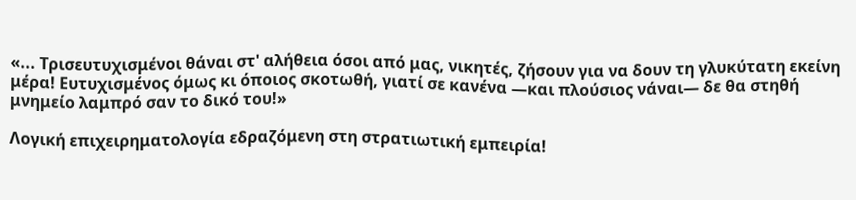«... Τρισευτυχισμένοι θάναι στ' αλήθεια όσοι από μας, νικητές, ζήσουν για να δουν τη γλυκύτατη εκείνη μέρα! Ευτυχισμένος όμως κι όποιος σκοτωθή, γιατί σε κανένα —και πλούσιος νάναι— δε θα στηθή μνημείο λαμπρό σαν το δικό του!»

Λογική επιχειρηματολογία εδραζόμενη στη στρατιωτική εμπειρία!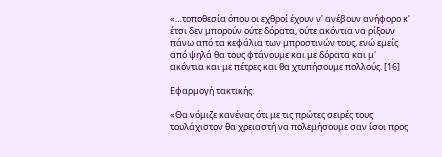«…τοποθεσία όπου οι εχθροί έχουν ν' ανέβουν ανήφορο κ' έτσι δεν μπορούν ούτε δόρατα, ούτε ακόντια να ρίξουν πάνω από τα κεφάλια των μπροστινών τους, ενώ εμείς από ψηλά θα τους φτάνουμε και με δόρατα και μ' ακόντια και με πέτρες και θα χτυπήσουμε πολλούς. [16]

Εφαρμογή τακτικής:

«Θα νόμιζε κανένας ότι με τις πρώτες σειρές τους τουλάχιστον θα χρειαστή να πολεμήσουμε σαν ίσοι προς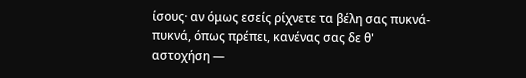ίσους· αν όμως εσείς ρίχνετε τα βέλη σας πυκνά-πυκνά, όπως πρέπει, κανένας σας δε θ' αστοχήση —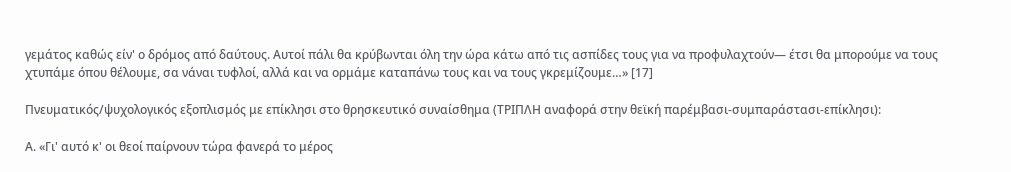γεμάτος καθώς είν' ο δρόμος από δαύτους. Αυτοί πάλι θα κρύβωνται όλη την ώρα κάτω από τις ασπίδες τους για να προφυλαχτούν— έτσι θα μπορούμε να τους χτυπάμε όπου θέλουμε, σα νάναι τυφλοί, αλλά και να ορμάμε καταπάνω τους και να τους γκρεμίζουμε…» [17]

Πνευματικός/ψυχολογικός εξοπλισμός με επίκλησι στο θρησκευτικό συναίσθημα (ΤΡΙΠΛΗ αναφορά στην θεϊκή παρέμβασι-συμπαράστασι-επίκλησι):

Α. «Γι' αυτό κ' οι θεοί παίρνουν τώρα φανερά το μέρος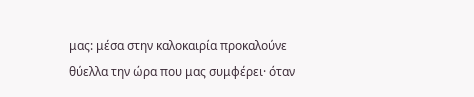μας: μέσα στην καλοκαιρία προκαλούνε θύελλα την ώρα που μας συμφέρει· όταν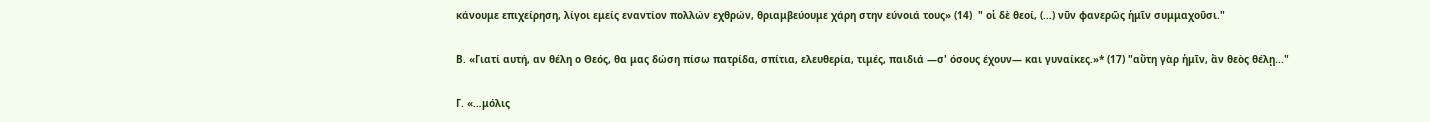κάνουμε επιχείρηση, λίγοι εμείς εναντίον πολλών εχθρών, θριαμβεύουμε χάρη στην εύνοιά τους» (14)  " οἱ δὲ θεοί, (...) νῦν φανερῶς ἡμῖν συμμαχοῦσι."

Β. «Γιατί αυτή, αν θέλη ο Θεός, θα μας δώση πίσω πατρίδα, σπίτια, ελευθερία, τιμές, παιδιά —σ' όσους έχουν— και γυναίκες.»* (17) "αὕτη γὰρ ἡμῖν, ἂν θεὸς θέλῃ..."

Γ. «…μόλις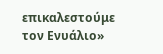επικαλεστούμε τον Ενυάλιο»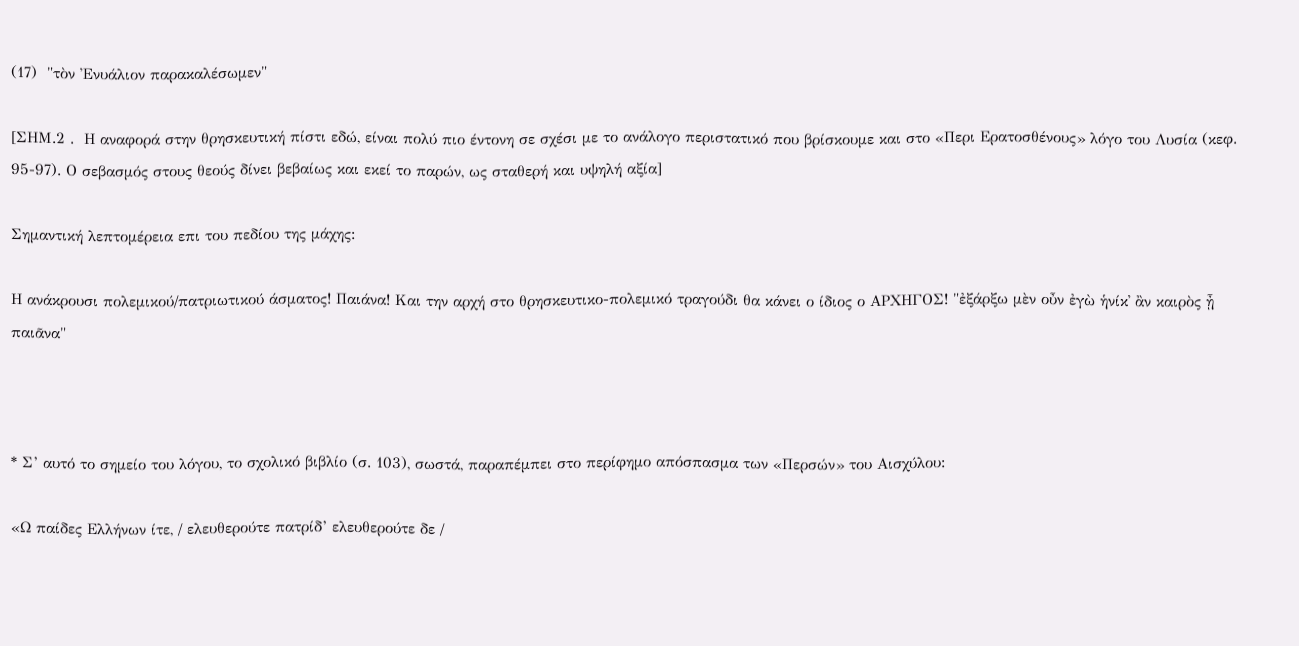(17)  "τὸν Ἐνυάλιον παρακαλέσωμεν"

[ΣΗΜ.2 .  Η αναφορά στην θρησκευτική πίστι εδώ, είναι πολύ πιο έντονη σε σχέσι με το ανάλογο περιστατικό που βρίσκουμε και στο «Περι Ερατοσθένους» λόγο του Λυσία (κεφ. 95-97). Ο σεβασμός στους θεούς δίνει βεβαίως και εκεί το παρών, ως σταθερή και υψηλή αξία]

Σημαντική λεπτομέρεια επι του πεδίου της μάχης:

Η ανάκρουσι πολεμικού/πατριωτικού άσματος! Παιάνα! Και την αρχή στο θρησκευτικο-πολεμικό τραγούδι θα κάνει ο ίδιος ο ΑΡΧΗΓΟΣ! "ἐξάρξω μὲν οὖν ἐγὼ ἡνίκ᾽ ἂν καιρὸς ᾖ παιᾶνα"



* Σ’ αυτό το σημείο του λόγου, το σχολικό βιβλίο (σ. 103), σωστά, παραπέμπει στο περίφημο απόσπασμα των «Περσών» του Αισχύλου:

«Ω παίδες Ελλήνων ίτε, / ελευθερούτε πατρίδ’ ελευθερούτε δε /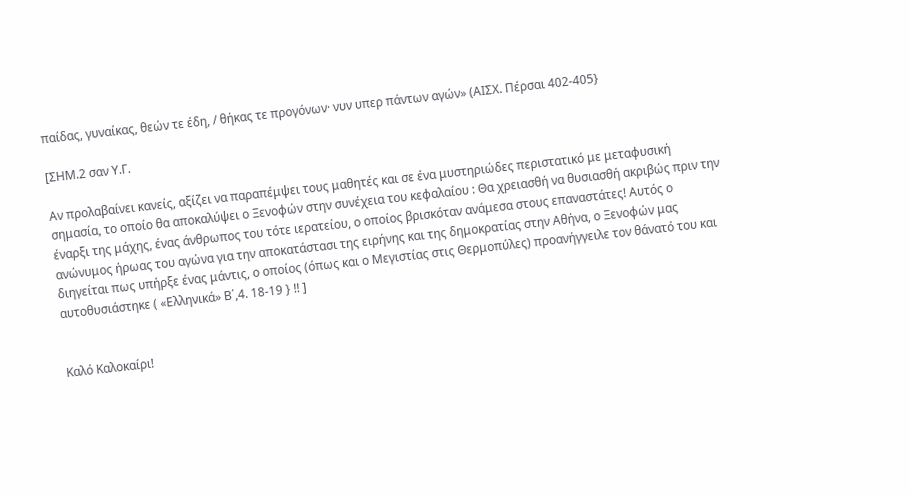παίδας, γυναίκας, θεών τε έδη, / θήκας τε προγόνων· νυν υπερ πάντων αγών» (ΑΙΣΧ. Πέρσαι 402-405}

[ΣΗΜ.2 σαν Υ.Γ.

Αν προλαβαίνει κανείς, αξίζει να παραπέμψει τους μαθητές και σε ένα μυστηριώδες περιστατικό με μεταφυσική σημασία, το οποίο θα αποκαλύψει ο Ξενοφών στην συνέχεια του κεφαλαίου : Θα χρειασθή να θυσιασθή ακριβώς πριν την έναρξι της μάχης, ένας άνθρωπος του τότε ιερατείου, ο οποίος βρισκόταν ανάμεσα στους επαναστάτες! Αυτός ο ανώνυμος ήρωας του αγώνα για την αποκατάστασι της ειρήνης και της δημοκρατίας στην Αθήνα, ο Ξενοφών μας διηγείται πως υπήρξε ένας μάντις, ο οποίος (όπως και ο Μεγιστίας στις Θερμοπύλες) προανήγγειλε τον θάνατό του και αυτοθυσιάστηκε ( «Ελληνικά» Β΄,4. 18-19 } !! ]


Καλό Καλοκαίρι!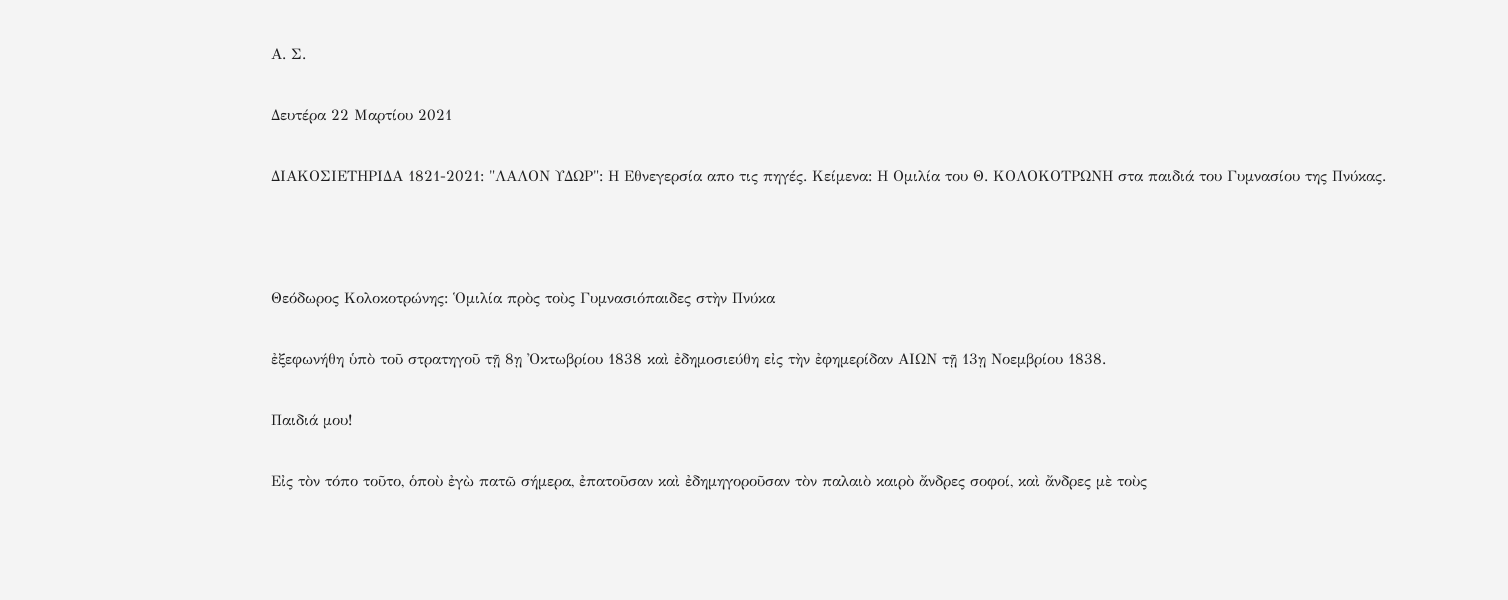Α. Σ.

Δευτέρα 22 Μαρτίου 2021

ΔΙΑΚΟΣΙΕΤΗΡΙΔΑ 1821-2021: "ΛΑΛΟΝ ΥΔΩΡ": Η Εθνεγερσία απο τις πηγές. Κείμενα: Η Ομιλία του Θ. ΚΟΛΟΚΟΤΡΩΝΗ στα παιδιά του Γυμνασίου της Πνύκας.



Θεόδωρος Κολοκοτρώνης: Ὁμιλία πρὸς τοὺς Γυμνασιόπαιδες στὴν Πνύκα

ἐξεφωνήθη ὑπὸ τοῦ στρατηγοῦ τῇ 8ῃ Ὀκτωβρίου 1838 καὶ ἐδημοσιεύθη εἰς τὴν ἐφημερίδαν ΑΙΩΝ τῇ 13ῃ Νοεμβρίου 1838.

Παιδιά μου!

Εἰς τὸν τόπο τοῦτο, ὁποὺ ἐγὼ πατῶ σήμερα, ἐπατοῦσαν καὶ ἐδημηγοροῦσαν τὸν παλαιὸ καιρὸ ἄνδρες σοφοί, καὶ ἄνδρες μὲ τοὺς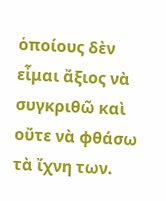ὁποίους δὲν εἶμαι ἄξιος νὰ συγκριθῶ καὶ οὔτε νὰ φθάσω τὰ ἴχνη των.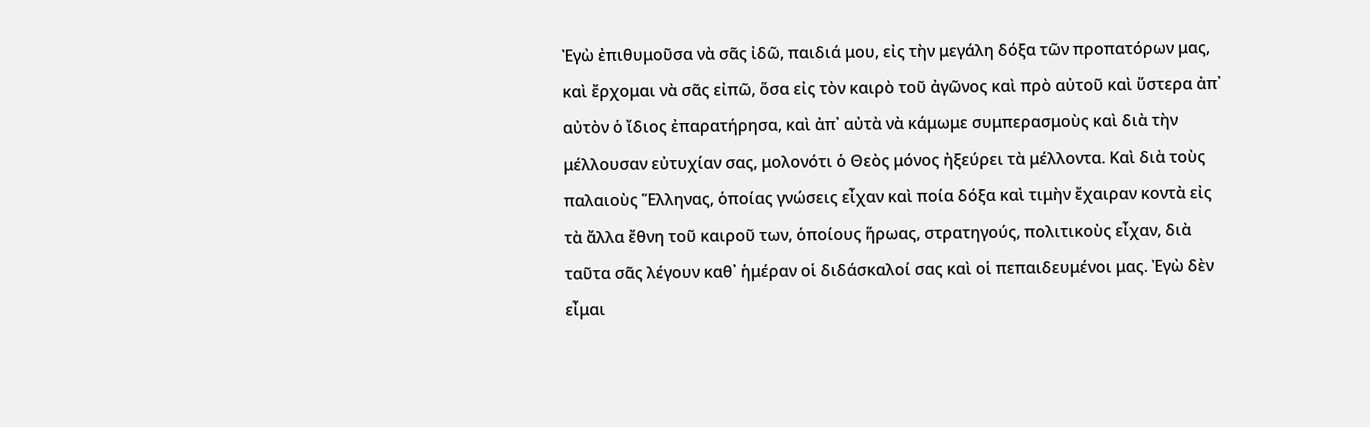Ἐγὼ ἐπιθυμοῦσα νὰ σᾶς ἰδῶ, παιδιά μου, εἰς τὴν μεγάλη δόξα τῶν προπατόρων μας, καὶ ἔρχομαι νὰ σᾶς εἰπῶ, ὅσα εἰς τὸν καιρὸ τοῦ ἀγῶνος καὶ πρὸ αὐτοῦ καὶ ὕστερα ἀπ᾿ αὐτὸν ὁ ἴδιος ἐπαρατήρησα, καὶ ἀπ᾿ αὐτὰ νὰ κάμωμε συμπερασμοὺς καὶ διὰ τὴν μέλλουσαν εὐτυχίαν σας, μολονότι ὁ Θεὸς μόνος ἠξεύρει τὰ μέλλοντα. Καὶ διὰ τοὺς παλαιοὺς Ἕλληνας, ὁποίας γνώσεις εἶχαν καὶ ποία δόξα καὶ τιμὴν ἔχαιραν κοντὰ εἰς τὰ ἄλλα ἔθνη τοῦ καιροῦ των, ὁποίους ἥρωας, στρατηγούς, πολιτικοὺς εἶχαν, διὰ ταῦτα σᾶς λέγουν καθ᾿ ἡμέραν οἱ διδάσκαλοί σας καὶ οἱ πεπαιδευμένοι μας. Ἐγὼ δὲν εἶμαι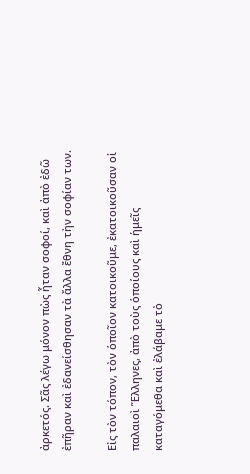ἀρκετός. Σᾶς λέγω μόνον πὼς ἦταν σοφοί, καὶ ἀπὸ ἐδῶ ἐπῆραν καὶ ἐδανείσθησαν τὰ ἄλλα ἔθνη τὴν σοφίαν των.

Εἰς τὸν τόπον, τὸν ὁποῖον κατοικοῦμε, ἐκατοικοῦσαν οἱ παλαιοὶ Ἕλληνες, ἀπὸ τοὺς ὁποίους καὶ ἡμεῖς καταγόμεθα καὶ ἐλάβαμε τὸ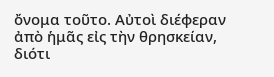ὄνομα τοῦτο. Αὐτοὶ διέφεραν ἀπὸ ἡμᾶς εἰς τὴν θρησκείαν, διότι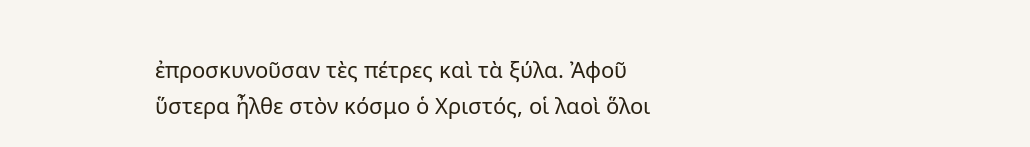ἐπροσκυνοῦσαν τὲς πέτρες καὶ τὰ ξύλα. Ἀφοῦ ὕστερα ἦλθε στὸν κόσμο ὁ Χριστός, οἱ λαοὶ ὅλοι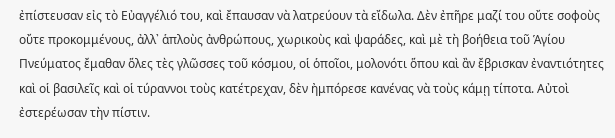ἐπίστευσαν εἰς τὸ Εὐαγγέλιό του, καὶ ἔπαυσαν νὰ λατρεύουν τὰ εἴδωλα. Δὲν ἐπῆρε μαζί του οὔτε σοφοὺς οὔτε προκομμένους, ἀλλ᾿ ἁπλοὺς ἀνθρώπους, χωρικοὺς καὶ ψαράδες, καὶ μὲ τὴ βοήθεια τοῦ Ἁγίου Πνεύματος ἔμαθαν ὅλες τὲς γλῶσσες τοῦ κόσμου, οἱ ὁποῖοι, μολονότι ὅπου καὶ ἂν ἔβρισκαν ἐναντιότητες καὶ οἱ βασιλεῖς καὶ οἱ τύραννοι τοὺς κατέτρεχαν, δὲν ἠμπόρεσε κανένας νὰ τοὺς κάμῃ τίποτα. Αὐτοὶ ἐστερέωσαν τὴν πίστιν.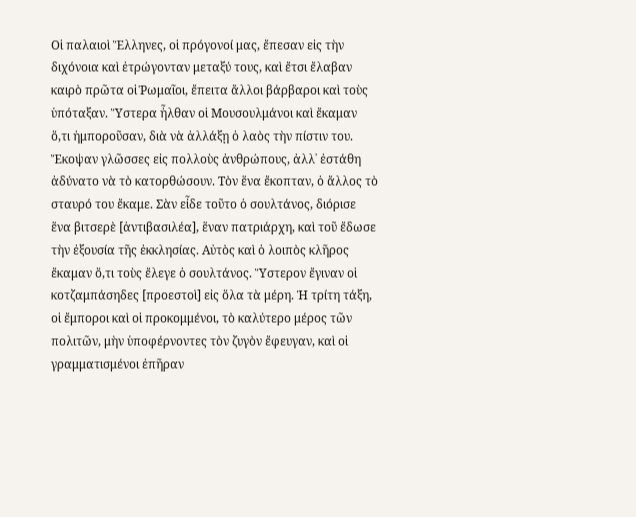Οἱ παλαιοὶ Ἕλληνες, οἱ πρόγονοί μας, ἔπεσαν εἰς τὴν διχόνοια καὶ ἐτρώγονταν μεταξύ τους, καὶ ἔτσι ἔλαβαν καιρὸ πρῶτα οἱ Ῥωμαῖοι, ἔπειτα ἄλλοι βάρβαροι καὶ τοὺς ὑπόταξαν. Ὕστερα ἦλθαν οἱ Μουσουλμάνοι καὶ ἔκαμαν ὅ,τι ἠμποροῦσαν, διὰ νὰ ἀλλάξῃ ὁ λαὸς τὴν πίστιν του. Ἔκοψαν γλῶσσες εἰς πολλοὺς ἀνθρώπους, ἀλλ᾿ ἐστάθη ἀδύνατο νὰ τὸ κατορθώσουν. Τὸν ἕνα ἔκοπταν, ὁ ἄλλος τὸ σταυρό του ἔκαμε. Σὰν εἶδε τοῦτο ὁ σουλτάνος, διόρισε ἕνα βιτσερὲ [ἀντιβασιλέα], ἕναν πατριάρχη, καὶ τοῦ ἔδωσε τὴν ἐξουσία τῆς ἐκκλησίας. Αὐτὸς καὶ ὁ λοιπὸς κλῆρος ἔκαμαν ὅ,τι τοὺς ἔλεγε ὁ σουλτάνος. Ὕστερον ἔγιναν οἱ κοτζαμπάσηδες [προεστοὶ] εἰς ὅλα τὰ μέρη. Ἡ τρίτη τάξη, οἱ ἔμποροι καὶ οἱ προκομμένοι, τὸ καλύτερο μέρος τῶν πολιτῶν, μὴν ὑποφέρνοντες τὸν ζυγὸν ἔφευγαν, καὶ οἱ γραμματισμένοι ἐπῆραν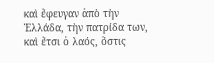καὶ ἔφευγαν ἀπὸ τὴν Ἑλλάδα, τὴν πατρίδα των, καὶ ἔτσι ὁ λαός, ὅστις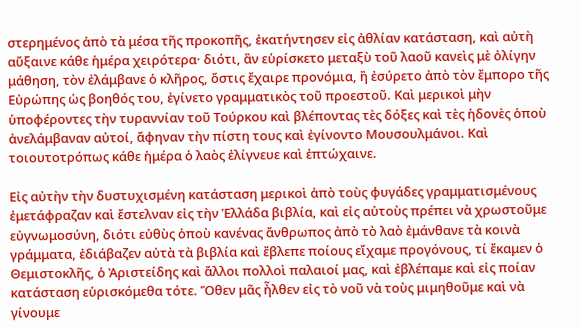στερημένος ἀπὸ τὰ μέσα τῆς προκοπῆς, ἐκατήντησεν εἰς ἀθλίαν κατάσταση, καὶ αὐτὴ αὔξαινε κάθε ἡμέρα χειρότερα· διότι, ἂν εὑρίσκετο μεταξὺ τοῦ λαοῦ κανεὶς μὲ ὀλίγην μάθηση, τὸν ἐλάμβανε ὁ κλῆρος, ὅστις ἔχαιρε προνόμια, ἢ ἐσύρετο ἀπὸ τὸν ἔμπορο τῆς Εὐρώπης ὡς βοηθός του, ἐγίνετο γραμματικὸς τοῦ προεστοῦ. Καὶ μερικοὶ μὴν ὑποφέροντες τὴν τυραννίαν τοῦ Τούρκου καὶ βλέποντας τὲς δόξες καὶ τὲς ἡδονὲς ὁποὺ ἀνελάμβαναν αὐτοί, ἄφηναν τὴν πίστη τους καὶ ἐγίνοντο Μουσουλμάνοι. Καὶ τοιουτοτρόπως κάθε ἡμέρα ὁ λαὸς ἐλίγνευε καὶ ἐπτώχαινε.

Εἰς αὐτὴν τὴν δυστυχισμένη κατάσταση μερικοὶ ἀπὸ τοὺς φυγάδες γραμματισμένους ἐμετάφραζαν καὶ ἔστελναν εἰς τὴν Ἑλλάδα βιβλία, καὶ εἰς αὐτοὺς πρέπει νὰ χρωστοῦμε εὐγνωμοσύνη, διότι εὐθὺς ὁποὺ κανένας ἄνθρωπος ἀπὸ τὸ λαὸ ἐμάνθανε τὰ κοινὰ γράμματα, ἐδιάβαζεν αὐτὰ τὰ βιβλία καὶ ἔβλεπε ποίους εἴχαμε προγόνους, τί ἔκαμεν ὁ Θεμιστοκλῆς, ὁ Ἀριστείδης καὶ ἄλλοι πολλοὶ παλαιοί μας, καὶ ἐβλέπαμε καὶ εἰς ποίαν κατάσταση εὑρισκόμεθα τότε. Ὅθεν μᾶς ἦλθεν εἰς τὸ νοῦ νὰ τοὺς μιμηθοῦμε καὶ νὰ γίνουμε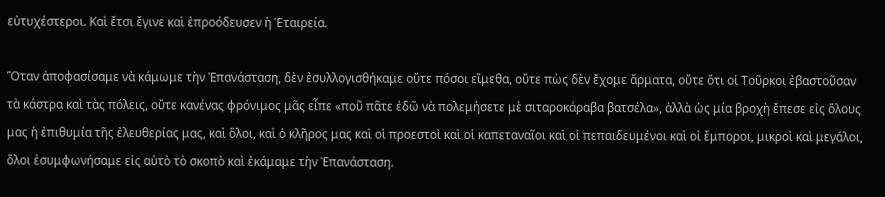εὐτυχέστεροι. Καὶ ἔτσι ἔγινε καὶ ἐπροόδευσεν ἡ Ἑταιρεία.

Ὅταν ἀποφασίσαμε νὰ κάμωμε τὴν Ἐπανάσταση, δὲν ἐσυλλογισθήκαμε οὔτε πόσοι εἴμεθα, οὔτε πὼς δὲν ἔχομε ἄρματα, οὔτε ὅτι οἱ Τοῦρκοι ἐβαστοῦσαν τὰ κάστρα καὶ τὰς πόλεις, οὔτε κανένας φρόνιμος μᾶς εἶπε «ποῦ πᾶτε ἐδῶ νὰ πολεμήσετε μὲ σιταροκάραβα βατσέλα», ἀλλὰ ὡς μία βροχὴ ἔπεσε εἰς ὅλους μας ἡ ἐπιθυμία τῆς ἐλευθερίας μας, καὶ ὅλοι, καὶ ὁ κλῆρος μας καὶ οἱ προεστοὶ καὶ οἱ καπεταναῖοι καὶ οἱ πεπαιδευμένοι καὶ οἱ ἔμποροι, μικροὶ καὶ μεγάλοι, ὅλοι ἐσυμφωνήσαμε εἰς αὐτὸ τὸ σκοπὸ καὶ ἐκάμαμε τὴν Ἐπανάσταση.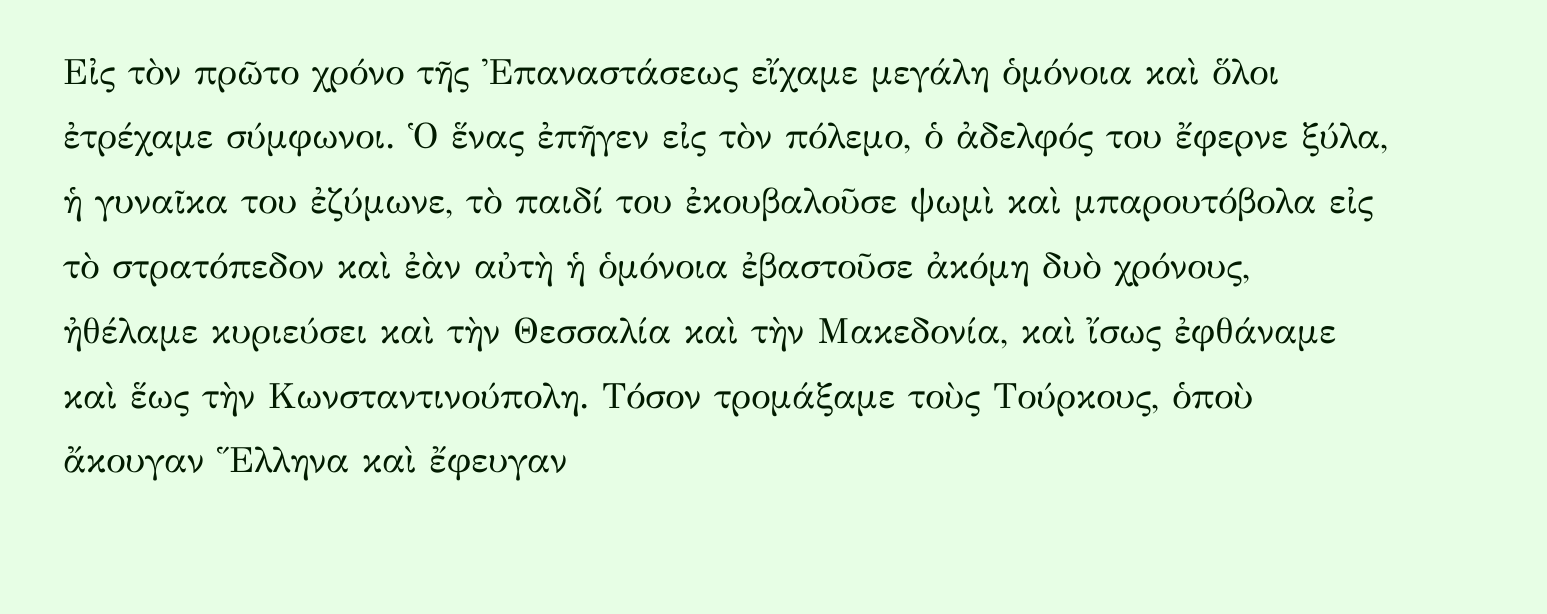Εἰς τὸν πρῶτο χρόνο τῆς Ἐπαναστάσεως εἴχαμε μεγάλη ὁμόνοια καὶ ὅλοι ἐτρέχαμε σύμφωνοι. Ὁ ἕνας ἐπῆγεν εἰς τὸν πόλεμο, ὁ ἀδελφός του ἔφερνε ξύλα, ἡ γυναῖκα του ἐζύμωνε, τὸ παιδί του ἐκουβαλοῦσε ψωμὶ καὶ μπαρουτόβολα εἰς τὸ στρατόπεδον καὶ ἐὰν αὐτὴ ἡ ὁμόνοια ἐβαστοῦσε ἀκόμη δυὸ χρόνους, ἠθέλαμε κυριεύσει καὶ τὴν Θεσσαλία καὶ τὴν Μακεδονία, καὶ ἴσως ἐφθάναμε καὶ ἕως τὴν Κωνσταντινούπολη. Τόσον τρομάξαμε τοὺς Τούρκους, ὁποὺ ἄκουγαν Ἕλληνα καὶ ἔφευγαν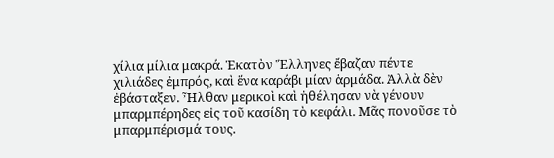χίλια μίλια μακρά. Ἑκατὸν Ἕλληνες ἔβαζαν πέντε χιλιάδες ἐμπρός, καὶ ἕνα καράβι μίαν ἁρμάδα. Ἀλλὰ δὲν ἐβάσταξεν. Ἦλθαν μερικοὶ καὶ ἠθέλησαν νὰ γένουν μπαρμπέρηδες εἰς τοῦ κασίδη τὸ κεφάλι. Μᾶς πονοῦσε τὸ μπαρμπέρισμά τους.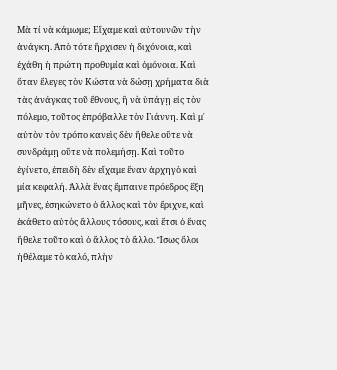Μὰ τί νὰ κάμωμε; Εἴχαμε καὶ αὐτουνῶν τὴν ἀνάγκη. Ἀπὸ τότε ἤρχισεν ἡ διχόνοια, καὶ ἐχάθη ἡ πρώτη προθυμία καὶ ὁμόνοια. Καὶ ὅταν ἔλεγες τὸν Κώστα νὰ δώσῃ χρήματα διὰ τὰς ἀνάγκας τοῦ ἔθνους, ἢ νὰ ὑπάγῃ εἰς τὸν πόλεμο, τοῦτος ἐπρόβαλλε τὸν Γιάννη. Καὶ μ᾿ αὐτὸν τὸν τρόπο κανεὶς δὲν ἤθελε οὔτε νὰ συνδράμῃ οὔτε νὰ πολεμήσῃ. Καὶ τοῦτο ἐγίνετο, ἐπειδὴ δὲν εἴχαμε ἕναν ἀρχηγὸ καὶ μία κεφαλή. Ἀλλὰ ἕνας ἔμπαινε πρόεδρος ἕξη μῆνες, ἐσηκώνετο ὁ ἄλλος καὶ τὸν ἔριχνε, καὶ ἐκάθετο αὐτὸς ἄλλους τόσους, καὶ ἔτσι ὁ ἕνας ἤθελε τοῦτο καὶ ὁ ἄλλος τὸ ἄλλο. Ἴσως ὅλοι ἠθέλαμε τὸ καλό, πλὴν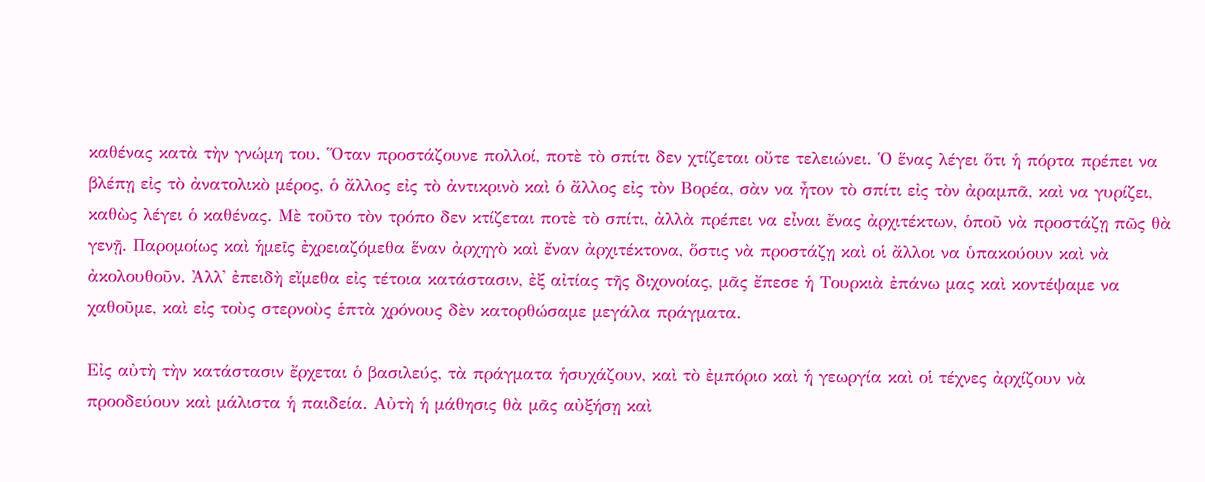καθένας κατὰ τὴν γνώμη του. Ὅταν προστάζουνε πολλοί, ποτὲ τὸ σπίτι δεν χτίζεται οὔτε τελειώνει. Ὁ ἕνας λέγει ὅτι ἡ πόρτα πρέπει να βλέπῃ εἰς τὸ ἀνατολικὸ μέρος, ὁ ἄλλος εἰς τὸ ἀντικρινὸ καὶ ὁ ἄλλος εἰς τὸν Βορέα, σὰν να ἦτον τὸ σπίτι εἰς τὸν ἀραμπᾶ, καὶ να γυρίζει, καθὼς λέγει ὁ καθένας. Μὲ τοῦτο τὸν τρόπο δεν κτίζεται ποτὲ τὸ σπίτι, ἀλλὰ πρέπει να εἶναι ἔνας ἀρχιτέκτων, ὁποῦ νὰ προστάζῃ πῶς θὰ γενῇ. Παρομοίως καὶ ἡμεῖς ἐχρειαζόμεθα ἕναν ἀρχηγὸ καὶ ἔναν ἀρχιτέκτονα, ὅστις νὰ προστάζῃ καὶ οἱ ἄλλοι να ὑπακούουν καὶ νὰ ἀκολουθοῦν. Ἀλλ᾿ ἐπειδὴ εἴμεθα εἰς τέτοια κατάστασιν, ἐξ αἰτίας τῆς διχονοίας, μᾶς ἔπεσε ἡ Τουρκιὰ ἐπάνω μας καὶ κοντέψαμε να χαθοῦμε, καὶ εἰς τοὺς στερνοὺς ἑπτὰ χρόνους δὲν κατορθώσαμε μεγάλα πράγματα.

Εἰς αὐτὴ τὴν κατάστασιν ἔρχεται ὁ βασιλεύς, τὰ πράγματα ἡσυχάζουν, καὶ τὸ ἐμπόριο καὶ ἡ γεωργία καὶ οἱ τέχνες ἀρχίζουν νὰ προοδεύουν καὶ μάλιστα ἡ παιδεία. Αὐτὴ ἡ μάθησις θὰ μᾶς αὐξήσῃ καὶ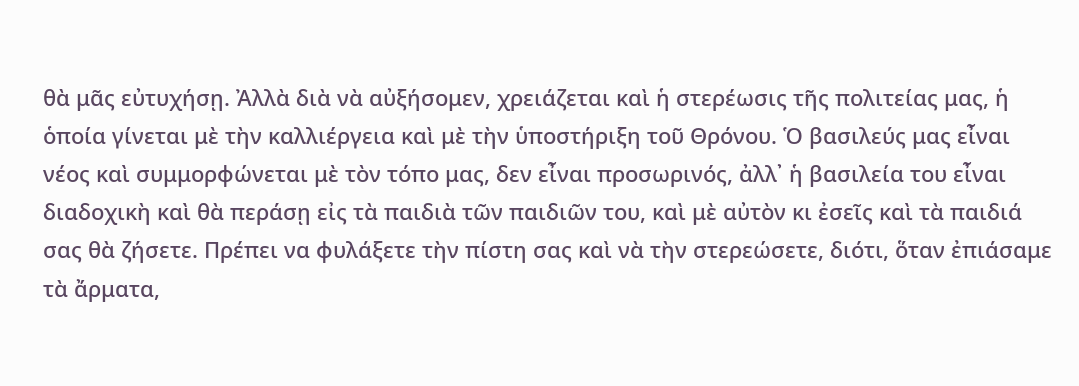θὰ μᾶς εὐτυχήσῃ. Ἀλλὰ διὰ νὰ αὐξήσομεν, χρειάζεται καὶ ἡ στερέωσις τῆς πολιτείας μας, ἡ ὁποία γίνεται μὲ τὴν καλλιέργεια καὶ μὲ τὴν ὑποστήριξη τοῦ Θρόνου. Ὁ βασιλεύς μας εἶναι νέος καὶ συμμορφώνεται μὲ τὸν τόπο μας, δεν εἶναι προσωρινός, ἀλλ᾿ ἡ βασιλεία του εἶναι διαδοχικὴ καὶ θὰ περάσῃ εἰς τὰ παιδιὰ τῶν παιδιῶν του, καὶ μὲ αὐτὸν κι ἐσεῖς καὶ τὰ παιδιά σας θὰ ζήσετε. Πρέπει να φυλάξετε τὴν πίστη σας καὶ νὰ τὴν στερεώσετε, διότι, ὅταν ἐπιάσαμε τὰ ἄρματα,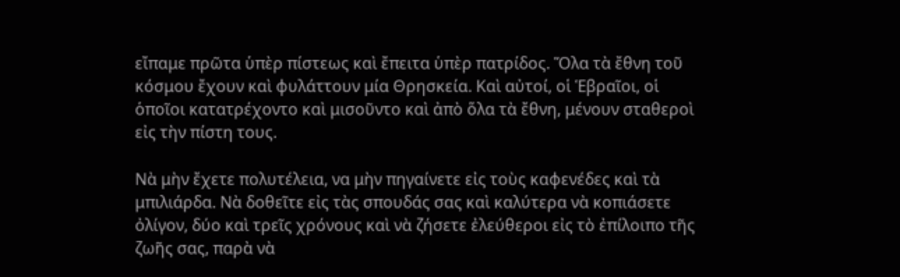εἴπαμε πρῶτα ὑπὲρ πίστεως καὶ ἔπειτα ὑπὲρ πατρίδος. Ὅλα τὰ ἔθνη τοῦ κόσμου ἔχουν καὶ φυλάττουν μία Θρησκεία. Καὶ αὐτοί, οἱ Ἑβραῖοι, οἱ ὁποῖοι κατατρέχοντο καὶ μισοῦντο καὶ ἀπὸ ὅλα τὰ ἔθνη, μένουν σταθεροὶ εἰς τὴν πίστη τους.

Νὰ μὴν ἔχετε πολυτέλεια, να μὴν πηγαίνετε εἰς τοὺς καφενέδες καὶ τὰ μπιλιάρδα. Νὰ δοθεῖτε εἰς τὰς σπουδάς σας καὶ καλύτερα νὰ κοπιάσετε ὀλίγον, δύο καὶ τρεῖς χρόνους καὶ νὰ ζήσετε ἐλεύθεροι εἰς τὸ ἐπίλοιπο τῆς ζωῆς σας, παρὰ νὰ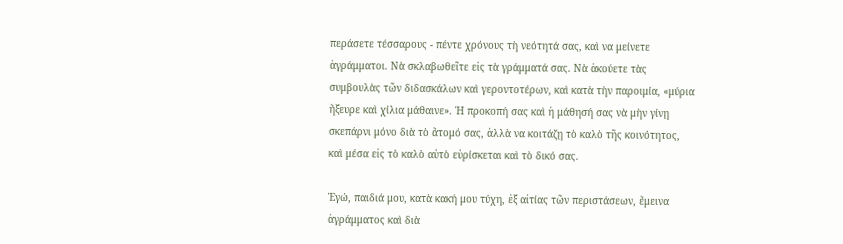περάσετε τέσσαρους - πέντε χρόνους τὴ νεότητά σας, καὶ να μείνετε ἀγράμματοι. Νὰ σκλαβωθεῖτε εἰς τὰ γράμματά σας. Νὰ ἀκούετε τὰς συμβουλὰς τῶν διδασκάλων καὶ γεροντοτέρων, καὶ κατὰ τὴν παροιμία, «μύρια ἤξευρε καὶ χίλια μάθαινε». Ἡ προκοπή σας καὶ ἡ μάθησή σας νὰ μὴν γίνῃ σκεπάρνι μόνο διὰ τὸ ἄτομό σας, ἀλλὰ να κοιτάζῃ τὸ καλὸ τῆς κοινότητος, καὶ μέσα εἰς τὸ καλὸ αὐτὸ εὑρίσκεται καὶ τὸ δικό σας.

Ἐγώ, παιδιά μου, κατὰ κακή μου τύχη, ἐξ αἰτίας τῶν περιστάσεων, ἔμεινα ἀγράμματος καὶ διὰ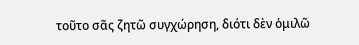τοῦτο σᾶς ζητῶ συγχώρηση, διότι δὲν ὁμιλῶ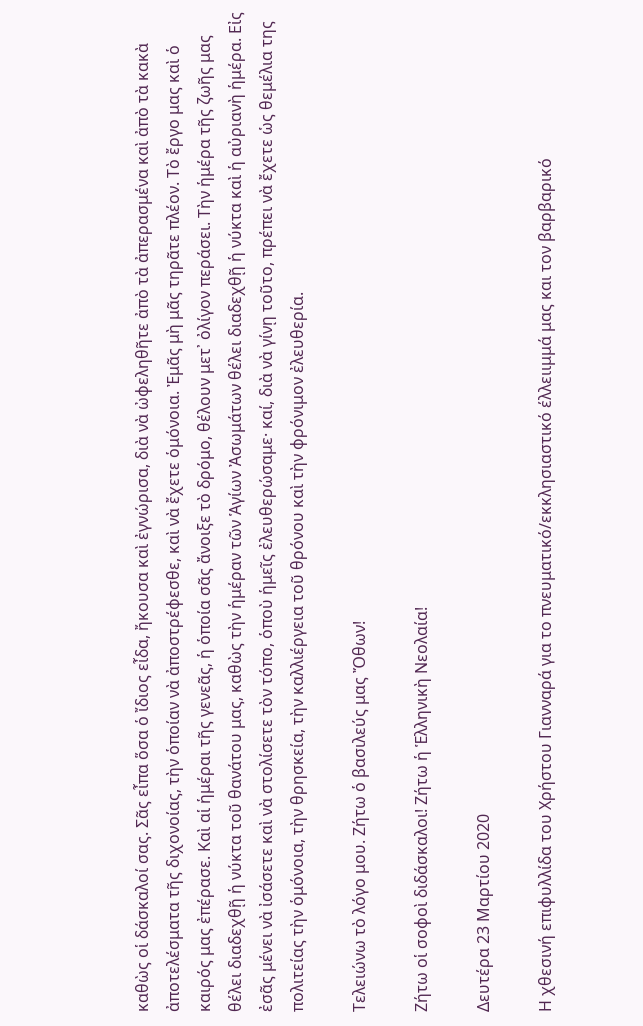καθὼς οἱ δάσκαλοί σας. Σᾶς εἶπα ὅσα ὁ ἴδιος εἶδα, ἤκουσα καὶ ἐγνώρισα, διὰ νὰ ὠφεληθῆτε ἀπὸ τὰ ἀπερασμένα καὶ ἀπὸ τὰ κακὰ ἀποτελέσματα τῆς διχονοίας, τὴν ὁποίαν νὰ ἀποστρέφεσθε, καὶ νὰ ἔχετε ὁμόνοια. Ἐμᾶς μὴ μᾶς τηρᾶτε πλέον. Τὸ ἔργο μας καὶ ὁ καιρός μας ἐπέρασε. Καὶ αἱ ἡμέραι τῆς γενεᾶς, ἡ ὁποία σᾶς ἄνοιξε τὸ δρόμο, θέλουν μετ᾿ ὀλίγον περάσει. Τὴν ἡμέρα τῆς ζωῆς μας θέλει διαδεχθῇ ἡ νύκτα τοῦ θανάτου μας, καθὼς τὴν ἡμέραν τῶν Ἁγίων Ἀσωμάτων θέλει διαδεχθῇ ἡ νύκτα καὶ ἡ αὐριανὴ ἡμέρα. Εἰς ἐσᾶς μένει νὰ ἰσάσετε καὶ νὰ στολίσετε τὸν τόπο, ὁποὺ ἡμεῖς ἐλευθερώσαμε· καί, διὰ νὰ γίνῃ τοῦτο, πρέπει νὰ ἔχετε ὡς θεμέλια της πολιτείας τὴν ὁμόνοια, τὴν θρησκεία, τὴν καλλιέργεια τοῦ θρόνου καὶ τὴν φρόνιμον ἐλευθερία.

Τελειώνω τὸ λόγο μου. Ζήτω ὁ βασιλεύς μας Ὄθων!

Ζήτω οἱ σοφοὶ διδάσκαλοι! Ζήτω ἡ Ἑλληνικὴ Νεολαία!

Δευτέρα 23 Μαρτίου 2020

Η χθεσινή επιφυλλίδα του Χρήστου Γιανναρά για το πνευματικό/εκκλησιαστικό έλλειιμμά μας και τον βαρβαρικό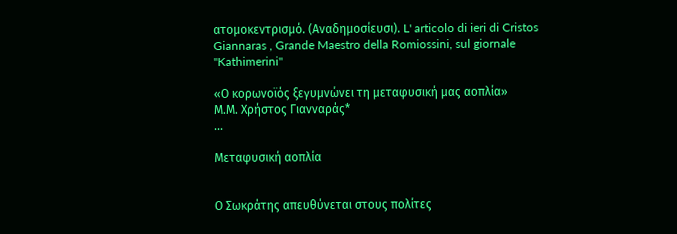ατομοκεντρισμό. (Αναδημοσίευσι). L' articolo di ieri di Cristos Giannaras , Grande Maestro della Romiossini, sul giornale "Kathimerini"

«Ο κορωνοϊός ξεγυμνώνει τη μεταφυσική μας αοπλία»
Μ.Μ. Χρήστος Γιανναράς*
...

Mεταφυσική αοπλία


Ο Σωκράτης απευθύνεται στους πολίτες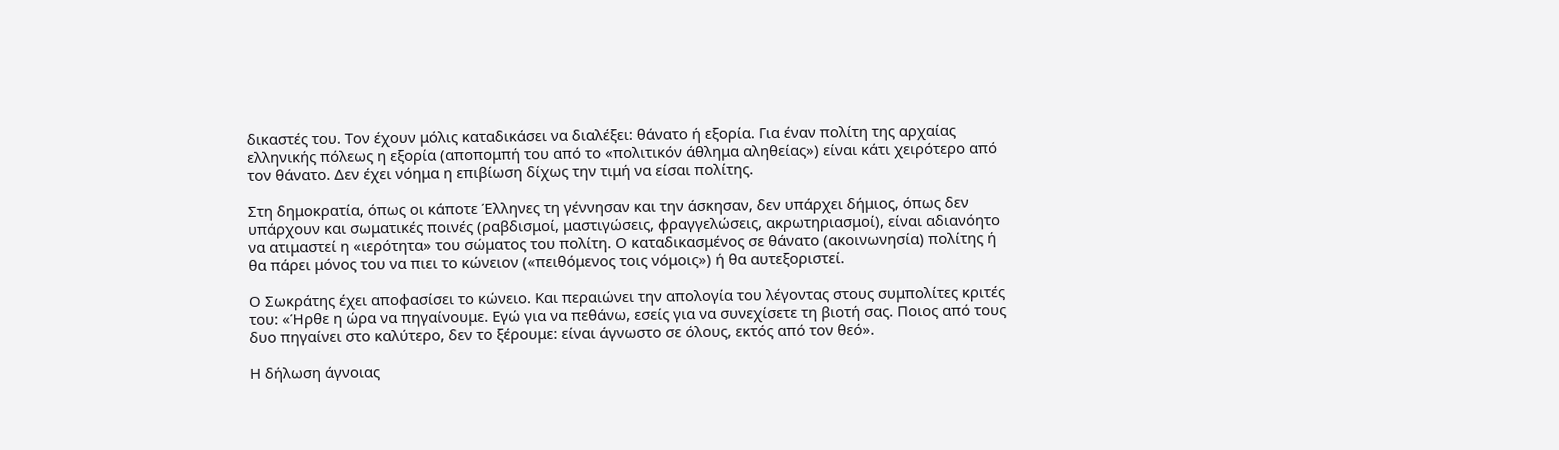δικαστές του. Τον έχουν μόλις καταδικάσει να διαλέξει: θάνατο ή εξορία. Για έναν πολίτη της αρχαίας ελληνικής πόλεως η εξορία (αποπομπή του από το «πολιτικόν άθλημα αληθείας») είναι κάτι χειρότερο από τον θάνατο. Δεν έχει νόημα η επιβίωση δίχως την τιμή να είσαι πολίτης.

Στη δημοκρατία, όπως οι κάποτε Έλληνες τη γέννησαν και την άσκησαν, δεν υπάρχει δήμιος, όπως δεν υπάρχουν και σωματικές ποινές (ραβδισμοί, μαστιγώσεις, φραγγελώσεις, ακρωτηριασμοί), είναι αδιανόητο να ατιμαστεί η «ιερότητα» του σώματος του πολίτη. Ο καταδικασμένος σε θάνατο (ακοινωνησία) πολίτης ή θα πάρει μόνος του να πιει το κώνειον («πειθόμενος τοις νόμοις») ή θα αυτεξοριστεί.

Ο Σωκράτης έχει αποφασίσει το κώνειο. Και περαιώνει την απολογία του λέγοντας στους συμπολίτες κριτές του: «Ήρθε η ώρα να πηγαίνουμε. Εγώ για να πεθάνω, εσείς για να συνεχίσετε τη βιοτή σας. Ποιος από τους δυο πηγαίνει στο καλύτερο, δεν το ξέρουμε: είναι άγνωστο σε όλους, εκτός από τον θεό».

Η δήλωση άγνοιας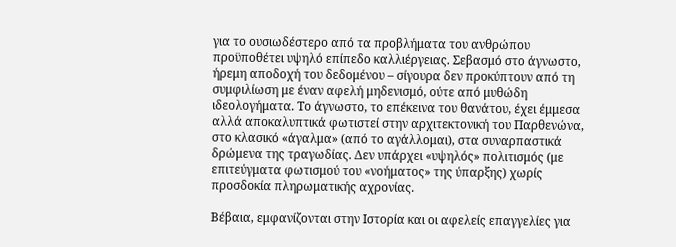για το ουσιωδέστερο από τα προβλήματα του ανθρώπου προϋποθέτει υψηλό επίπεδο καλλιέργειας. Σεβασμό στο άγνωστο, ήρεμη αποδοχή του δεδομένου – σίγουρα δεν προκύπτουν από τη συμφιλίωση με έναν αφελή μηδενισμό, ούτε από μυθώδη ιδεολογήματα. Το άγνωστο, το επέκεινα του θανάτου, έχει έμμεσα αλλά αποκαλυπτικά φωτιστεί στην αρχιτεκτονική του Παρθενώνα, στο κλασικό «άγαλμα» (από το αγάλλομαι), στα συναρπαστικά δρώμενα της τραγωδίας. Δεν υπάρχει «υψηλός» πολιτισμός (με επιτεύγματα φωτισμού του «νοήματος» της ύπαρξης) χωρίς προσδοκία πληρωματικής αχρονίας.

Βέβαια, εμφανίζονται στην Ιστορία και οι αφελείς επαγγελίες για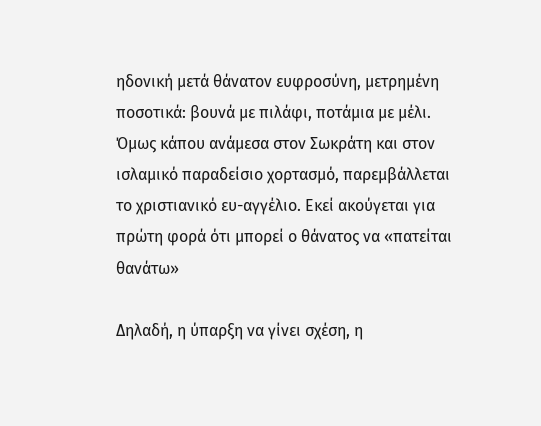ηδονική μετά θάνατον ευφροσύνη, μετρημένη ποσοτικά: βουνά με πιλάφι, ποτάμια με μέλι. Όμως κάπου ανάμεσα στον Σωκράτη και στον ισλαμικό παραδείσιο χορτασμό, παρεμβάλλεται το χριστιανικό ευ-αγγέλιο. Εκεί ακούγεται για πρώτη φορά ότι μπορεί ο θάνατος να «πατείται θανάτω»

Δηλαδή, η ύπαρξη να γίνει σχέση, η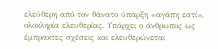ελεύθερη από τον θάνατο ύπαρξη «αγάπη εστί», ολοκληρία ελευθερίας. Υπάρχει ο άνθρωπος ως έμπρακτες σχέσεις και ελευθερώνεται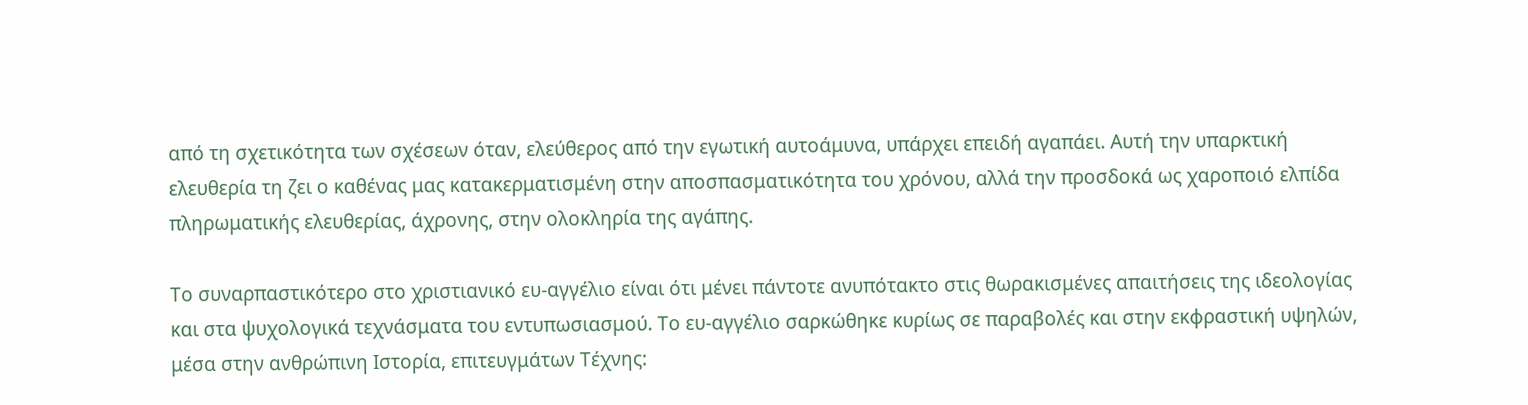από τη σχετικότητα των σχέσεων όταν, ελεύθερος από την εγωτική αυτοάμυνα, υπάρχει επειδή αγαπάει. Αυτή την υπαρκτική ελευθερία τη ζει ο καθένας μας κατακερματισμένη στην αποσπασματικότητα του χρόνου, αλλά την προσδοκά ως χαροποιό ελπίδα πληρωματικής ελευθερίας, άχρονης, στην ολοκληρία της αγάπης.

Το συναρπαστικότερο στο χριστιανικό ευ-αγγέλιο είναι ότι μένει πάντοτε ανυπότακτο στις θωρακισμένες απαιτήσεις της ιδεολογίας και στα ψυχολογικά τεχνάσματα του εντυπωσιασμού. Το ευ-αγγέλιο σαρκώθηκε κυρίως σε παραβολές και στην εκφραστική υψηλών, μέσα στην ανθρώπινη Ιστορία, επιτευγμάτων Τέχνης: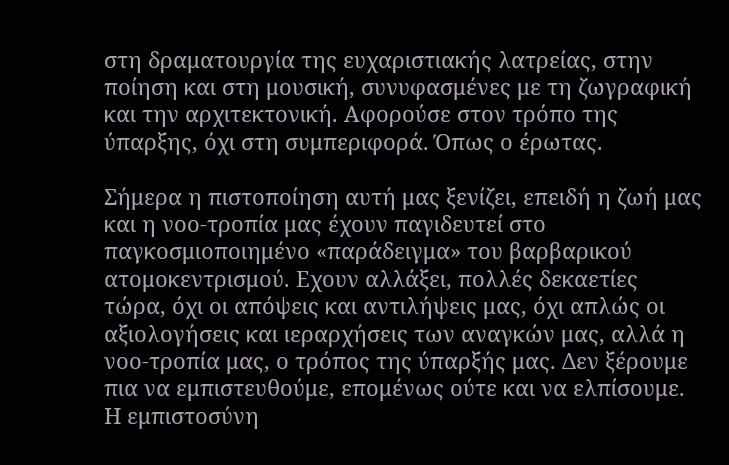στη δραματουργία της ευχαριστιακής λατρείας, στην ποίηση και στη μουσική, συνυφασμένες με τη ζωγραφική και την αρχιτεκτονική. Αφορούσε στον τρόπο της ύπαρξης, όχι στη συμπεριφορά. Όπως ο έρωτας.

Σήμερα η πιστοποίηση αυτή μας ξενίζει, επειδή η ζωή μας και η νοο-τροπία μας έχουν παγιδευτεί στο παγκοσμιοποιημένο «παράδειγμα» του βαρβαρικού ατομοκεντρισμού. Εχουν αλλάξει, πολλές δεκαετίες τώρα, όχι οι απόψεις και αντιλήψεις μας, όχι απλώς οι αξιολογήσεις και ιεραρχήσεις των αναγκών μας, αλλά η νοο-τροπία μας, ο τρόπος της ύπαρξής μας. Δεν ξέρουμε πια να εμπιστευθούμε, επομένως ούτε και να ελπίσουμε. Η εμπιστοσύνη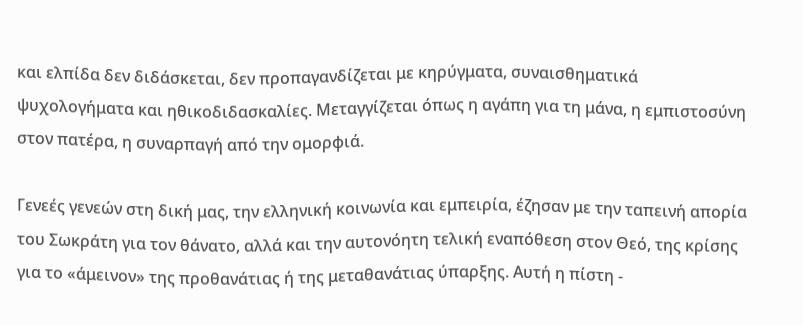και ελπίδα δεν διδάσκεται, δεν προπαγανδίζεται με κηρύγματα, συναισθηματικά ψυχολογήματα και ηθικοδιδασκαλίες. Μεταγγίζεται όπως η αγάπη για τη μάνα, η εμπιστοσύνη στον πατέρα, η συναρπαγή από την ομορφιά.

Γενεές γενεών στη δική μας, την ελληνική κοινωνία και εμπειρία, έζησαν με την ταπεινή απορία του Σωκράτη για τον θάνατο, αλλά και την αυτονόητη τελική εναπόθεση στον Θεό, της κρίσης για το «άμεινον» της προθανάτιας ή της μεταθανάτιας ύπαρξης. Αυτή η πίστη -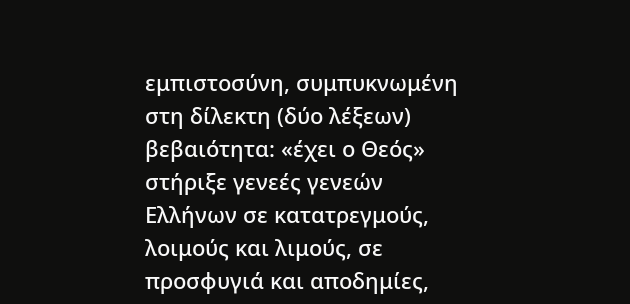εμπιστοσύνη, συμπυκνωμένη στη δίλεκτη (δύο λέξεων) βεβαιότητα: «έχει ο Θεός» στήριξε γενεές γενεών Ελλήνων σε κατατρεγμούς, λοιμούς και λιμούς, σε προσφυγιά και αποδημίες,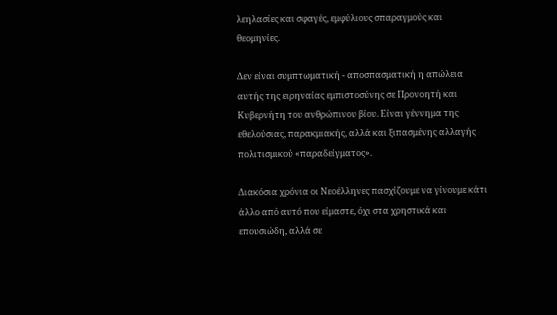λεηλασίες και σφαγές, εμφύλιους σπαραγμούς και θεομηνίες.

Δεν είναι συμπτωματική - αποσπασματική η απώλεια αυτής της ειρηναίας εμπιστοσύνης σε Προνοητή και Κυβερνήτη του ανθρώπινου βίου. Είναι γέννημα της εθελούσιας, παρακμιακής, αλλά και ξιπασμένης αλλαγής πολιτισμικού «παραδείγματος».

Διακόσια χρόνια οι Νεοέλληνες πασχίζουμε να γίνουμε κάτι άλλο από αυτό που είμαστε, όχι στα χρηστικά και επουσιώδη, αλλά σε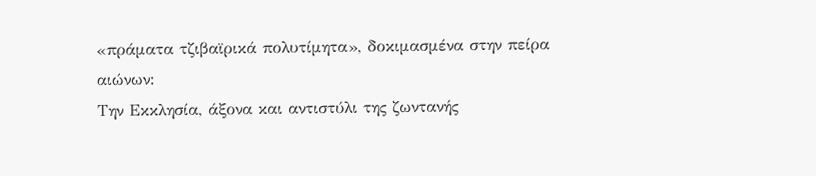«πράματα τζιβαϊρικά πολυτίμητα», δοκιμασμένα στην πείρα αιώνων:
Την Εκκλησία, άξονα και αντιστύλι της ζωντανής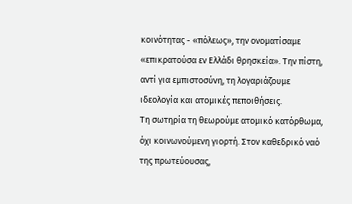κοινότητας - «πόλεως», την ονοματίσαμε «επικρατούσα εν Ελλάδι θρησκεία». Την πίστη, αντί για εμπιστοσύνη, τη λογαριάζουμε ιδεολογία και ατομικές πεποιθήσεις.
Τη σωτηρία τη θεωρούμε ατομικό κατόρθωμα, όχι κοινωνούμενη γιορτή. Στον καθεδρικό ναό της πρωτεύουσας,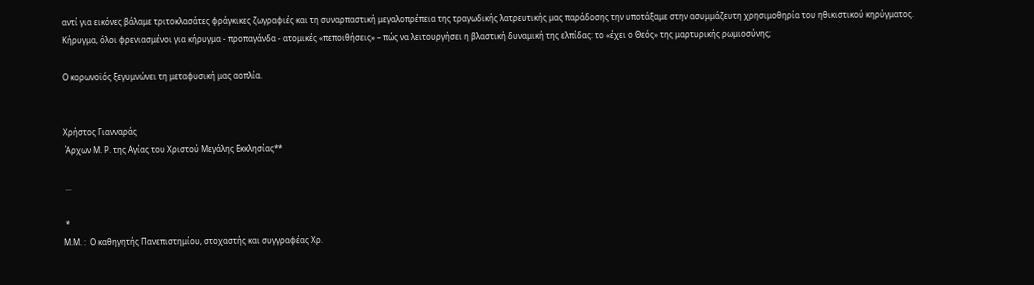αντί για εικόνες βάλαμε τριτοκλασάτες φράγκικες ζωγραφιές και τη συναρπαστική μεγαλοπρέπεια της τραγωδικής λατρευτικής μας παράδοσης την υποτάξαμε στην ασυμμάζευτη χρησιμοθηρία του ηθικιστικού κηρύγματος.
Κήρυγμα, όλοι φρενιασμένοι για κήρυγμα - προπαγάνδα - ατομικές «πεποιθήσεις» – πώς να λειτουργήσει η βλαστική δυναμική της ελπίδας: το «έχει ο Θεός» της μαρτυρικής ρωμιοσύνης;

Ο κορωνοϊός ξεγυμνώνει τη μεταφυσική μας αοπλία.


Χρήστος Γιανναράς
 Άρχων Μ. Ρ. της Αγίας του Χριστού Μεγάλης Εκκλησίας**

 ...

 *
Μ.Μ. :  Ο καθηγητής Πανεπιστημίου, στοχαστής και συγγραφέας Χρ.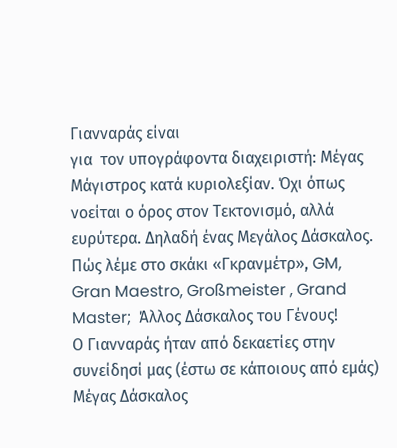Γιανναράς είναι
για  τον υπογράφοντα διαχειριστή: Μέγας Μάγιστρος κατά κυριολεξίαν. Όχι όπως νοείται ο όρος στον Τεκτονισμό, αλλά ευρύτερα. Δηλαδή ένας Μεγάλος Δάσκαλος. Πώς λέμε στο σκάκι «Γκρανμέτρ», GM, Gran Maestro, Großmeister , Grand Master;  Άλλος Δάσκαλος του Γένους!
Ο Γιανναράς ήταν από δεκαετίες στην συνείδησί μας (έστω σε κάποιους από εμάς) Μέγας Δάσκαλος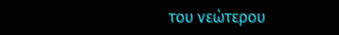του νεώτερου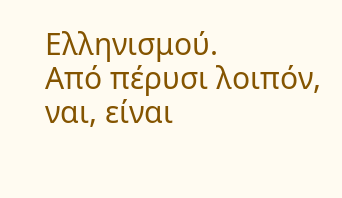Ελληνισμού.
Από πέρυσι λοιπόν, ναι, είναι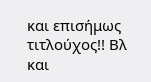και επισήμως τιτλούχος!! Βλ και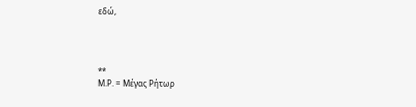εδώ,




**
Μ.Ρ. = Μέγας Ρήτωρ